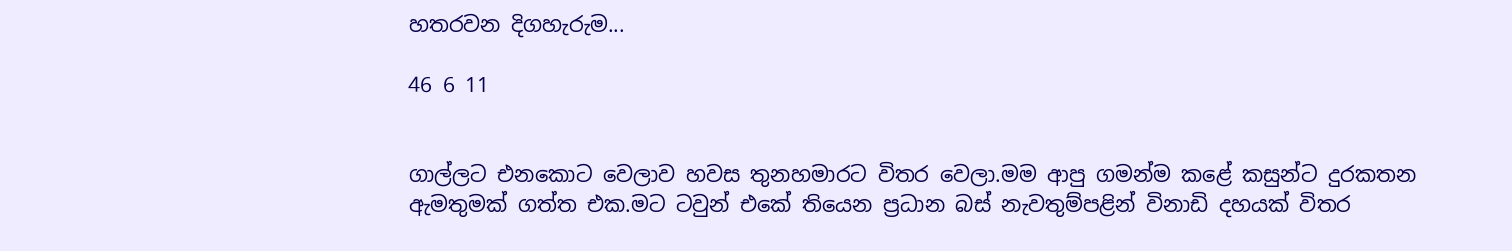හතරවන දිගහැරුම...

46 6 11


ගාල්ලට එනකොට වෙලාව හවස තුනහමාරට විතර වෙලා.මම ආපු ගමන්ම කළේ කසුන්ට දුරකතන ඇමතුමක් ගත්ත එක.මට ටවුන් එකේ තියෙන ප්‍රධාන බස් නැවතුම්පළින් විනාඩි දහයක් විතර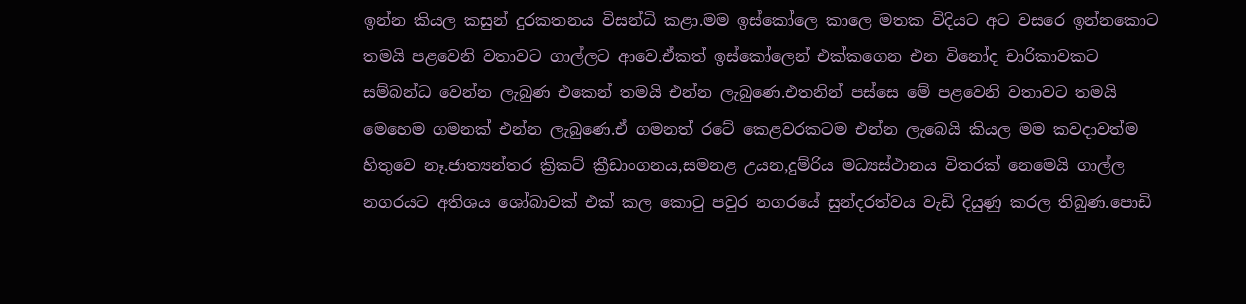ඉන්න කියල කසුන් දුරකතනය විසන්ධි කළා.මම ඉස්කෝලෙ කාලෙ මතක විදියට අට වසරෙ ඉන්නකොට තමයි පළවෙනි වතාවට ගාල්ලට ආවෙ.ඒකත් ඉස්කෝලෙන් එක්කගෙන එන විනෝද චාරිකාවකට සම්බන්ධ වෙන්න ලැබුණ එකෙන් තමයි එන්න ලැබුණෙ.එතනින් පස්සෙ මේ පළවෙනි වතාවට තමයි මෙහෙම ගමනක් එන්න ලැබුණෙ.ඒ ගමනත් රටේ කෙළවරකටම එන්න ලැබෙයි කියල මම කවදාවත්ම හිතුවෙ නෑ.ජාත්‍යන්තර ක්‍රිකට් ක්‍රීඩාංගනය,සමනළ උයන,දුම්රිය මධ්‍යස්ථානය විතරක් නෙමෙයි ගාල්ල නගරයට අතිශය ශෝබාවක් එක් කල කොටු පවුර නගරයේ සුන්දරත්වය වැඩි දියුණු කරල තිබුණ.පොඩි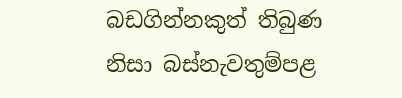බඩගින්නකුත් තිබුණ නිසා බස්නැවතුම්පළ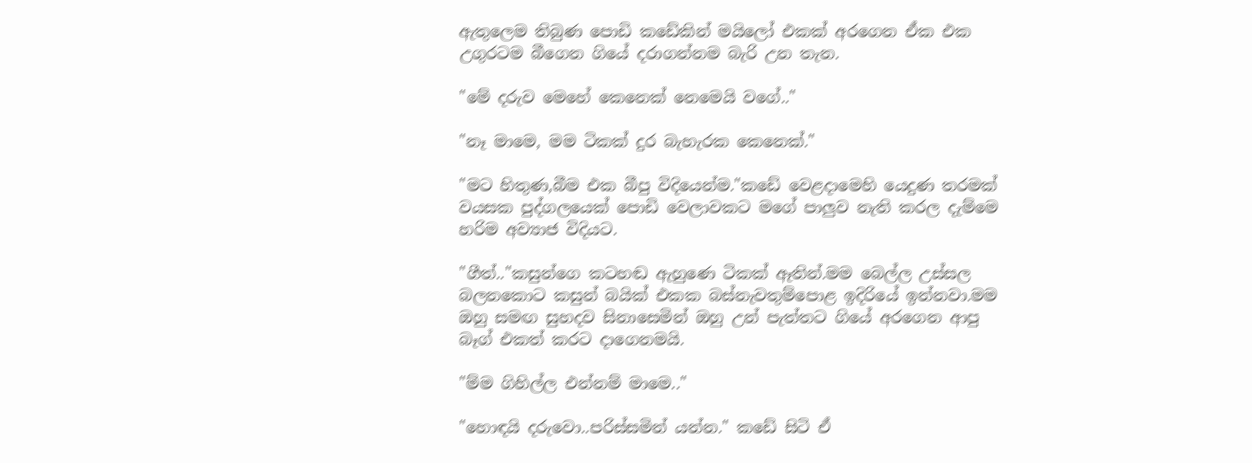ඇතුලෙම තිබුණ පොඩි කඩේකින් මයිලෝ එකක් අරගෙන ඒක එක උගුරටම බීගෙන ගියේ දරාගන්නම බැරි උන තැන.

"මේ දරුව මෙහේ කෙනෙක් නෙමෙයි වගේ.."

"නෑ මාමෙ, මම ටිකක් දුර බැහැරක කෙනෙක්."

"මට හිතුණ,බීම එක බීපු විදියෙන්ම."කඩේ වෙළදාමෙහි යෙදුණ තරමක් වයසක පුද්ගලයෙක් පොඩි වෙලාවකට මගේ පාලුව නැති කරල දැම්මෙ හරිම අව්‍යාජ විදියට.

"ගීත්.."කසුන්ගෙ කටහඬ ඇහුණෙ ටිකක් ඈතින්.මම බෙල්ල උස්සල බලනකොට කසුන් බයික් එකක බස්නැවතුම්පොළ ඉදිරියේ ඉන්නවා.මම ඔහු සමඟ සුහදව සිනාසෙමින් ඔහු උන් පැත්තට ගියේ අරගෙන ආපු බෑග් එකත් කරට දාගෙනමයි.

"ම්ම ගිහිල්ල එන්නම් මාමෙ.."

"හොඳයි දරුවො..පරිස්සමින් යන්න." කඩේ සිටි ඒ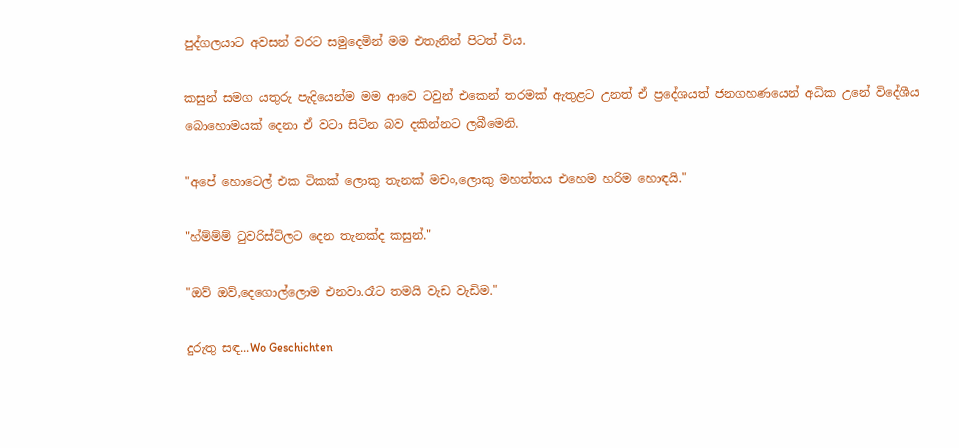පුද්ගලයාට අවසන් වරට සමුදෙමින් මම එතැනින් පිටත් විය.

කසුන් සමග යතුරු පැදියෙන්ම මම ආවෙ ටවුන් එකෙන් තරමක් ඇතුළට උනත් ඒ ප්‍රදේශයත් ජනගහණයෙන් අධික උනේ විදේශීය බොහොමයක් දෙනා ඒ වටා සිටින බව දකින්නට ලබීමෙනි.

"අපේ හොටෙල් එක ටිකක් ලොකු තැනක් මචං,ලොකු මහත්තය එහෙම හරිම හොඳයි."

"හ්ම්ම්ම් ටුවරිස්ට්ලට දෙන තැනක්ද කසුන්."

"ඔව් ඔව්,දෙගොල්ලොම එනවා.රෑට තමයි වැඩ වැඩිම."

දුරුතු සඳ...Wo Geschichten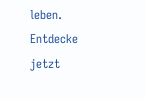leben. Entdecke jetzt